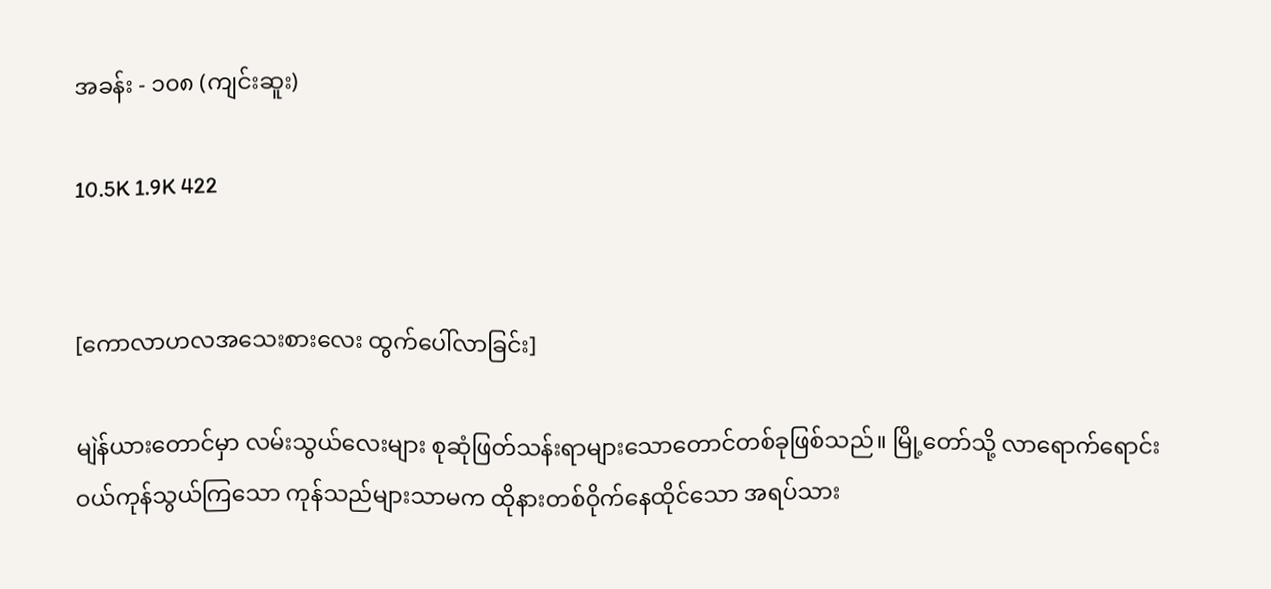အခန်း - ၁၀၈ (ကျင်းဆူး)

10.5K 1.9K 422


[ကောလာဟလအသေးစားလေး ထွက်ပေါ်လာခြင်း]

မျဲန်ယားတောင်မှာ လမ်းသွယ်လေးများ စုဆုံဖြတ်သန်းရာများသောတောင်တစ်ခုဖြစ်သည်။ မြို့တော်သို့ လာရောက်ရောင်းဝယ်ကုန်သွယ်ကြသော ကုန်သည်များသာမက ထိုနားတစ်ဝိုက်နေထိုင်သော အရပ်သား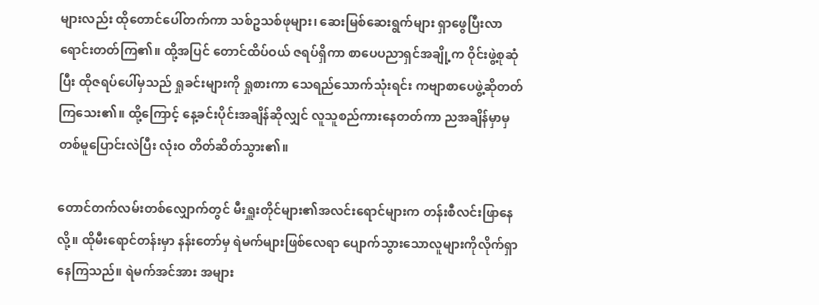များလည်း ထိုတောင်ပေါ်တက်ကာ သစ်ဥသစ်ဖုများ၊ ဆေးမြစ်ဆေးရွက်များ ရှာဖွေပြီးလာရောင်းတတ်ကြ၏။ ထို့အပြင် တောင်ထိပ်ဝယ် ဇရပ်ရှိကာ စာပေပညာရှင်အချို့က ဝိုင်းဖွဲ့စုဆုံပြီး ထိုဇရပ်ပေါ်မှသည် ရှုခင်းများကို ရှုစားကာ သေရည်သောက်သုံးရင်း ကဗျာစာပေဖွဲ့ဆိုတတ်ကြသေး၏။ ထို့ကြောင့် နေ့ခင်းပိုင်းအချိန်ဆိုလျှင် လူသူစည်ကားနေတတ်ကာ ညအချိန်မှာမှ တစ်မူပြောင်းလဲပြီး လုံးဝ တိတ်ဆိတ်သွား၏။

တောင်တက်လမ်းတစ်လျှောက်တွင် မီးရှူးတိုင်များ၏အလင်းရောင်များက တန်းစီလင်းဖြာနေလို့။ ထိုမီးရောင်တန်းမှာ နန်းတော်မှ ရဲမက်များဖြစ်လေရာ ပျောက်သွားသောလူများကိုလိုက်ရှာနေကြသည်။ ရဲမက်အင်အား အများ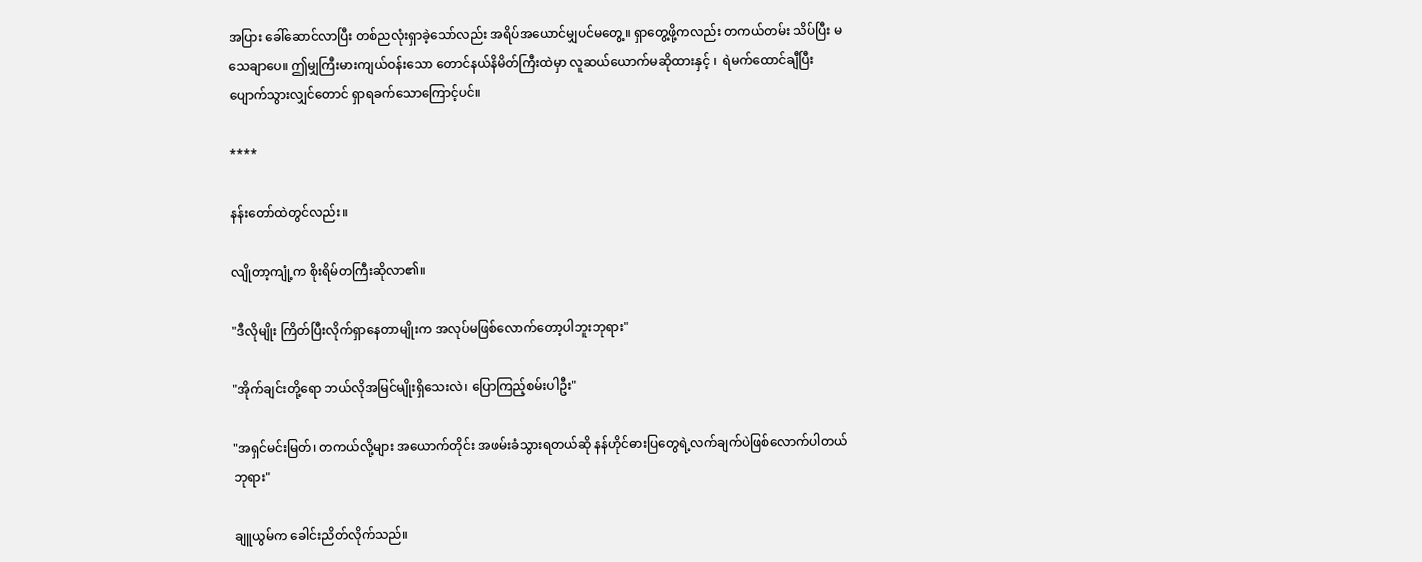အပြား ခေါ်ဆောင်လာပြီး တစ်ညလုံးရှာခဲ့သော်လည်း အရိပ်အယောင်မျှပင်မတွေ့။ ရှာတွေ့ဖို့ကလည်း တကယ်တမ်း သိပ်ပြီး မသေချာပေ။ ဤမျှကြီးမားကျယ်ဝန်းသော တောင်နယ်နိမိတ်ကြီးထဲမှာ လူဆယ်ယောက်မဆိုထားနှင့် ၊  ရဲမက်ထောင်ချီပြီးပျောက်သွားလျှင်တောင် ရှာရခက်သောကြောင့်ပင်။

****

နန်းတော်ထဲတွင်လည်း။

လျိုတာ့ကျုံ့က စိုးရိမ်တကြီးဆိုလာ၏။

"ဒီလိုမျိုး ကြိတ်ပြီးလိုက်ရှာနေတာမျိုးက အလုပ်မဖြစ်လောက်တော့ပါဘူးဘုရား"

"အိုက်ချင်းတို့ရော ဘယ်လိုအမြင်မျိုးရှိသေးလဲ၊ ပြောကြည့်စမ်းပါဦး"

"အရှင်မင်းမြတ်၊ တကယ်လို့များ အယောက်တိုင်း အဖမ်းခံသွားရတယ်ဆို နန်ဟိုင်ဓားပြတွေရဲ့လက်ချက်ပဲဖြစ်လောက်ပါတယ်ဘုရား"

ချူယွမ်က ခေါင်းညိတ်လိုက်သည်။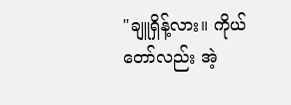"ချူရှိန့်လား။ ကိုယ်တော်လည်း အဲ့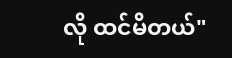လို ထင်မိတယ်"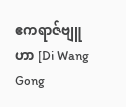ဧကရာဇ်ဗျူဟာ [Di Wang Gong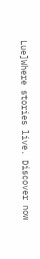Lue]Where stories live. Discover now